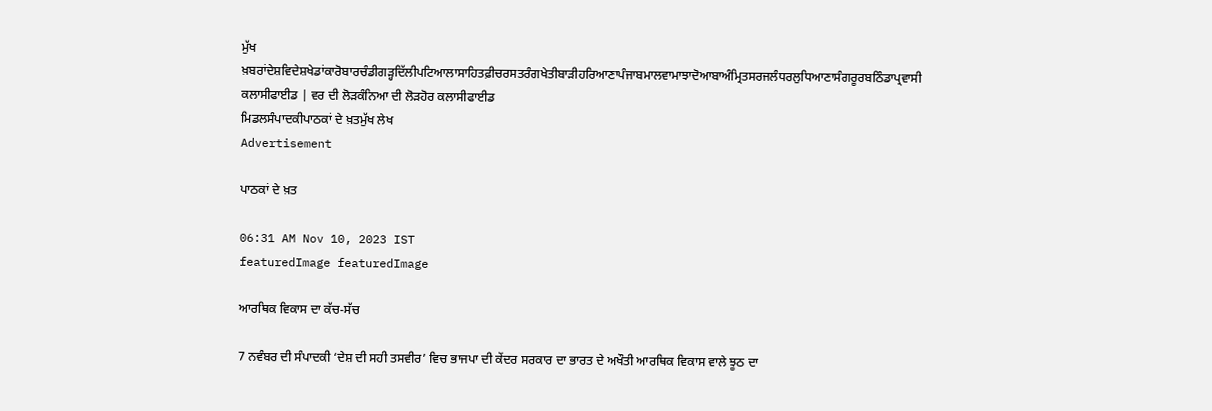ਮੁੱਖ ਖ਼ਬਰਾਂਦੇਸ਼ਵਿਦੇਸ਼ਖੇਡਾਂਕਾਰੋਬਾਰਚੰਡੀਗੜ੍ਹਦਿੱਲੀਪਟਿਆਲਾਸਾਹਿਤਫ਼ੀਚਰਸਤਰੰਗਖੇਤੀਬਾੜੀਹਰਿਆਣਾਪੰਜਾਬਮਾਲਵਾਮਾਝਾਦੋਆਬਾਅੰਮ੍ਰਿਤਸਰਜਲੰਧਰਲੁਧਿਆਣਾਸੰਗਰੂਰਬਠਿੰਡਾਪ੍ਰਵਾਸੀ
ਕਲਾਸੀਫਾਈਡ | ਵਰ ਦੀ ਲੋੜਕੰਨਿਆ ਦੀ ਲੋੜਹੋਰ ਕਲਾਸੀਫਾਈਡ
ਮਿਡਲਸੰਪਾਦਕੀਪਾਠਕਾਂ ਦੇ ਖ਼ਤਮੁੱਖ ਲੇਖ
Advertisement

ਪਾਠਕਾਂ ਦੇ ਖ਼ਤ

06:31 AM Nov 10, 2023 IST
featuredImage featuredImage

ਆਰਥਿਕ ਵਿਕਾਸ ਦਾ ਕੱਚ-ਸੱਚ

7 ਨਵੰਬਰ ਦੀ ਸੰਪਾਦਕੀ ‘ਦੇਸ਼ ਦੀ ਸਹੀ ਤਸਵੀਰ’ ਵਿਚ ਭਾਜਪਾ ਦੀ ਕੇਂਦਰ ਸਰਕਾਰ ਦਾ ਭਾਰਤ ਦੇ ਅਖੌਤੀ ਆਰਥਿਕ ਵਿਕਾਸ ਵਾਲੇ ਝੂਠ ਦਾ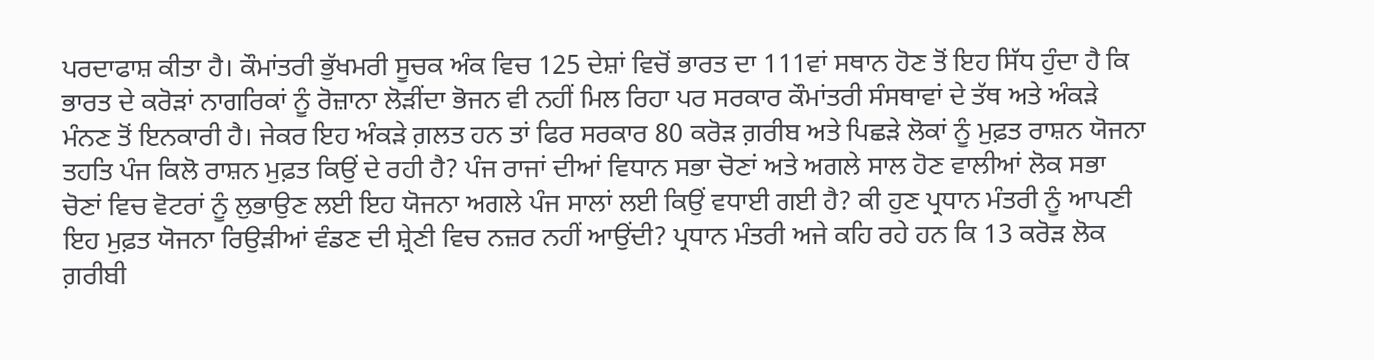ਪਰਦਾਫਾਸ਼ ਕੀਤਾ ਹੈ। ਕੌਮਾਂਤਰੀ ਭੁੱਖਮਰੀ ਸੂਚਕ ਅੰਕ ਵਿਚ 125 ਦੇਸ਼ਾਂ ਵਿਚੋਂ ਭਾਰਤ ਦਾ 111ਵਾਂ ਸਥਾਨ ਹੋਣ ਤੋਂ ਇਹ ਸਿੱਧ ਹੁੰਦਾ ਹੈ ਕਿ ਭਾਰਤ ਦੇ ਕਰੋੜਾਂ ਨਾਗਰਿਕਾਂ ਨੂੰ ਰੋਜ਼ਾਨਾ ਲੋੜੀਂਦਾ ਭੋਜਨ ਵੀ ਨਹੀਂ ਮਿਲ ਰਿਹਾ ਪਰ ਸਰਕਾਰ ਕੌਮਾਂਤਰੀ ਸੰਸਥਾਵਾਂ ਦੇ ਤੱਥ ਅਤੇ ਅੰਕੜੇ ਮੰਨਣ ਤੋਂ ਇਨਕਾਰੀ ਹੈ। ਜੇਕਰ ਇਹ ਅੰਕੜੇ ਗ਼ਲਤ ਹਨ ਤਾਂ ਫਿਰ ਸਰਕਾਰ 80 ਕਰੋੜ ਗ਼ਰੀਬ ਅਤੇ ਪਿਛੜੇ ਲੋਕਾਂ ਨੂੰ ਮੁਫ਼ਤ ਰਾਸ਼ਨ ਯੋਜਨਾ ਤਹਤਿ ਪੰਜ ਕਿਲੋ ਰਾਸ਼ਨ ਮੁਫ਼ਤ ਕਿਉਂ ਦੇ ਰਹੀ ਹੈ? ਪੰਜ ਰਾਜਾਂ ਦੀਆਂ ਵਿਧਾਨ ਸਭਾ ਚੋਣਾਂ ਅਤੇ ਅਗਲੇ ਸਾਲ ਹੋਣ ਵਾਲੀਆਂ ਲੋਕ ਸਭਾ ਚੋਣਾਂ ਵਿਚ ਵੋਟਰਾਂ ਨੂੰ ਲੁਭਾਉਣ ਲਈ ਇਹ ਯੋਜਨਾ ਅਗਲੇ ਪੰਜ ਸਾਲਾਂ ਲਈ ਕਿਉਂ ਵਧਾਈ ਗਈ ਹੈ? ਕੀ ਹੁਣ ਪ੍ਰਧਾਨ ਮੰਤਰੀ ਨੂੰ ਆਪਣੀ ਇਹ ਮੁਫ਼ਤ ਯੋਜਨਾ ਰਿਉੜੀਆਂ ਵੰਡਣ ਦੀ ਸ਼੍ਰੇਣੀ ਵਿਚ ਨਜ਼ਰ ਨਹੀਂ ਆਉਂਦੀ? ਪ੍ਰਧਾਨ ਮੰਤਰੀ ਅਜੇ ਕਹਿ ਰਹੇ ਹਨ ਕਿ 13 ਕਰੋੜ ਲੋਕ ਗ਼ਰੀਬੀ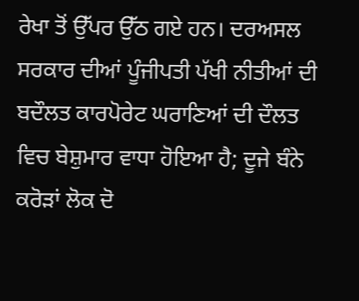ਰੇਖਾ ਤੋਂ ਉੱਪਰ ਉੱਠ ਗਏ ਹਨ। ਦਰਅਸਲ ਸਰਕਾਰ ਦੀਆਂ ਪੂੰਜੀਪਤੀ ਪੱਖੀ ਨੀਤੀਆਂ ਦੀ ਬਦੌਲਤ ਕਾਰਪੋਰੇਟ ਘਰਾਣਿਆਂ ਦੀ ਦੌਲਤ ਵਿਚ ਬੇਸ਼ੁਮਾਰ ਵਾਧਾ ਹੋਇਆ ਹੈ; ਦੂਜੇ ਬੰਨੇ ਕਰੋੜਾਂ ਲੋਕ ਦੋ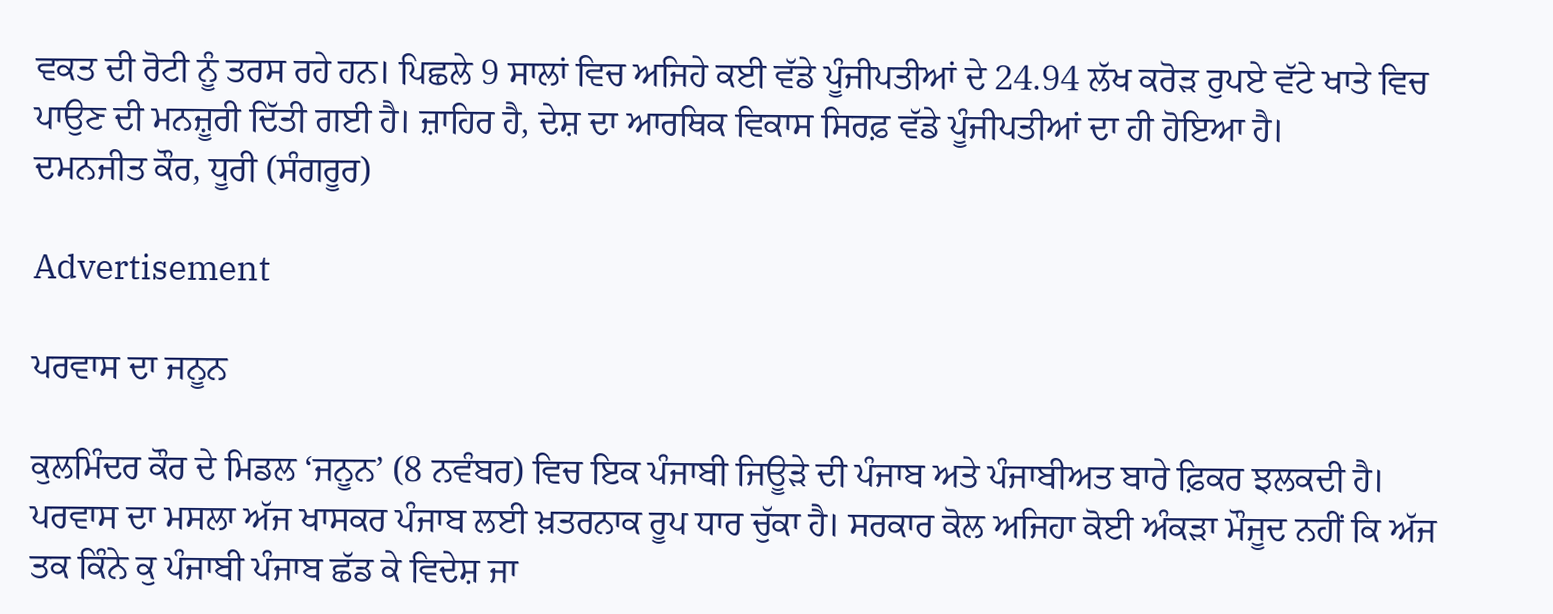ਵਕਤ ਦੀ ਰੋਟੀ ਨੂੰ ਤਰਸ ਰਹੇ ਹਨ। ਪਿਛਲੇ 9 ਸਾਲਾਂ ਵਿਚ ਅਜਿਹੇ ਕਈ ਵੱਡੇ ਪੂੰਜੀਪਤੀਆਂ ਦੇ 24.94 ਲੱਖ ਕਰੋੜ ਰੁਪਏ ਵੱਟੇ ਖਾਤੇ ਵਿਚ ਪਾਉਣ ਦੀ ਮਨਜ਼ੂਰੀ ਦਿੱਤੀ ਗਈ ਹੈ। ਜ਼ਾਹਿਰ ਹੈ, ਦੇਸ਼ ਦਾ ਆਰਥਿਕ ਵਿਕਾਸ ਸਿਰਫ਼ ਵੱਡੇ ਪੂੰਜੀਪਤੀਆਂ ਦਾ ਹੀ ਹੋਇਆ ਹੈ।
ਦਮਨਜੀਤ ਕੌਰ, ਧੂਰੀ (ਸੰਗਰੂਰ)

Advertisement

ਪਰਵਾਸ ਦਾ ਜਨੂਨ

ਕੁਲਮਿੰਦਰ ਕੌਰ ਦੇ ਮਿਡਲ ‘ਜਨੂਨ’ (8 ਨਵੰਬਰ) ਵਿਚ ਇਕ ਪੰਜਾਬੀ ਜਿਊੜੇ ਦੀ ਪੰਜਾਬ ਅਤੇ ਪੰਜਾਬੀਅਤ ਬਾਰੇ ਫ਼ਿਕਰ ਝਲਕਦੀ ਹੈ। ਪਰਵਾਸ ਦਾ ਮਸਲਾ ਅੱਜ ਖਾਸਕਰ ਪੰਜਾਬ ਲਈ ਖ਼ਤਰਨਾਕ ਰੂਪ ਧਾਰ ਚੁੱਕਾ ਹੈ। ਸਰਕਾਰ ਕੋਲ ਅਜਿਹਾ ਕੋਈ ਅੰਕੜਾ ਮੌਜੂਦ ਨਹੀਂ ਕਿ ਅੱਜ ਤਕ ਕਿੰਨੇ ਕੁ ਪੰਜਾਬੀ ਪੰਜਾਬ ਛੱਡ ਕੇ ਵਿਦੇਸ਼ ਜਾ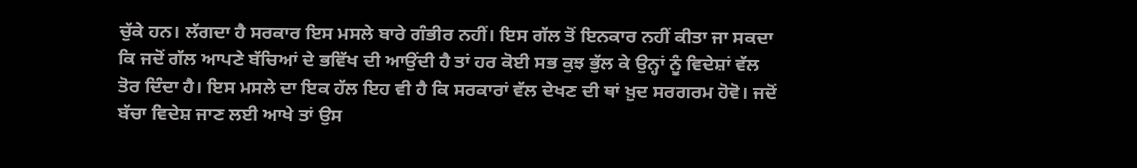ਚੁੱਕੇ ਹਨ। ਲੱਗਦਾ ਹੈ ਸਰਕਾਰ ਇਸ ਮਸਲੇ ਬਾਰੇ ਗੰਭੀਰ ਨਹੀਂ। ਇਸ ਗੱਲ ਤੋਂ ਇਨਕਾਰ ਨਹੀਂ ਕੀਤਾ ਜਾ ਸਕਦਾ ਕਿ ਜਦੋਂ ਗੱਲ ਆਪਣੇ ਬੱਚਿਆਂ ਦੇ ਭਵਿੱਖ ਦੀ ਆਉਂਦੀ ਹੈ ਤਾਂ ਹਰ ਕੋਈ ਸਭ ਕੁਝ ਭੁੱਲ ਕੇ ਉਨ੍ਹਾਂ ਨੂੰ ਵਿਦੇਸ਼ਾਂ ਵੱਲ ਤੋਰ ਦਿੰਦਾ ਹੈ। ਇਸ ਮਸਲੇ ਦਾ ਇਕ ਹੱਲ ਇਹ ਵੀ ਹੈ ਕਿ ਸਰਕਾਰਾਂ ਵੱਲ ਦੇਖਣ ਦੀ ਥਾਂ ਖ਼ੁਦ ਸਰਗਰਮ ਹੋਵੋ। ਜਦੋਂ ਬੱਚਾ ਵਿਦੇਸ਼ ਜਾਣ ਲਈ ਆਖੇ ਤਾਂ ਉਸ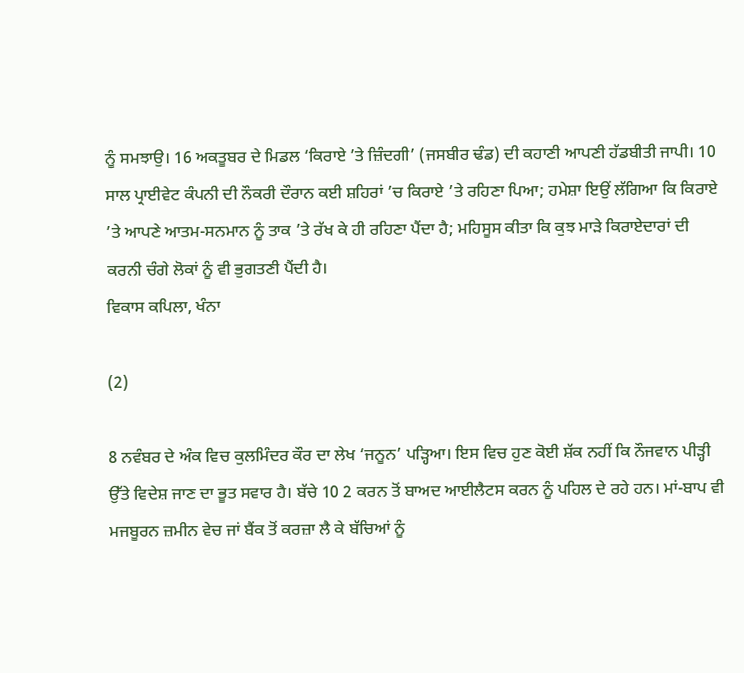ਨੂੰ ਸਮਝਾਉ। 16 ਅਕਤੂਬਰ ਦੇ ਮਿਡਲ ‘ਕਿਰਾਏ ’ਤੇ ਜ਼ਿੰਦਗੀ’ (ਜਸਬੀਰ ਢੰਡ) ਦੀ ਕਹਾਣੀ ਆਪਣੀ ਹੱਡਬੀਤੀ ਜਾਪੀ। 10 ਸਾਲ ਪ੍ਰਾਈਵੇਟ ਕੰਪਨੀ ਦੀ ਨੌਕਰੀ ਦੌਰਾਨ ਕਈ ਸ਼ਹਿਰਾਂ ’ਚ ਕਿਰਾਏ ’ਤੇ ਰਹਿਣਾ ਪਿਆ; ਹਮੇਸ਼ਾ ਇਉਂ ਲੱਗਿਆ ਕਿ ਕਿਰਾਏ ’ਤੇ ਆਪਣੇ ਆਤਮ-ਸਨਮਾਨ ਨੂੰ ਤਾਕ ’ਤੇ ਰੱਖ ਕੇ ਹੀ ਰਹਿਣਾ ਪੈਂਦਾ ਹੈ; ਮਹਿਸੂਸ ਕੀਤਾ ਕਿ ਕੁਝ ਮਾੜੇ ਕਿਰਾਏਦਾਰਾਂ ਦੀ ਕਰਨੀ ਚੰਗੇ ਲੋਕਾਂ ਨੂੰ ਵੀ ਭੁਗਤਣੀ ਪੈਂਦੀ ਹੈ।
ਵਿਕਾਸ ਕਪਿਲਾ, ਖੰਨਾ

(2)

8 ਨਵੰਬਰ ਦੇ ਅੰਕ ਵਿਚ ਕੁਲਮਿੰਦਰ ਕੌਰ ਦਾ ਲੇਖ ‘ਜਨੂਨ’ ਪੜ੍ਹਿਆ। ਇਸ ਵਿਚ ਹੁਣ ਕੋਈ ਸ਼ੱਕ ਨਹੀਂ ਕਿ ਨੌਜਵਾਨ ਪੀੜ੍ਹੀ ਉੱਤੇ ਵਿਦੇਸ਼ ਜਾਣ ਦਾ ਭੂਤ ਸਵਾਰ ਹੈ। ਬੱਚੇ 10 2 ਕਰਨ ਤੋਂ ਬਾਅਦ ਆਈਲੈਟਸ ਕਰਨ ਨੂੰ ਪਹਿਲ ਦੇ ਰਹੇ ਹਨ। ਮਾਂ-ਬਾਪ ਵੀ ਮਜਬੂਰਨ ਜ਼ਮੀਨ ਵੇਚ ਜਾਂ ਬੈਂਕ ਤੋਂ ਕਰਜ਼ਾ ਲੈ ਕੇ ਬੱਚਿਆਂ ਨੂੰ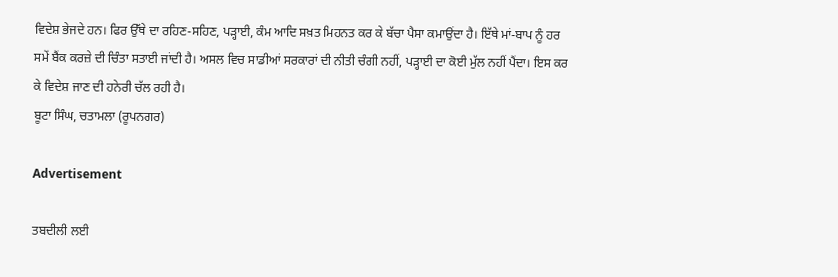ਵਿਦੇਸ਼ ਭੇਜਦੇ ਹਨ। ਫਿਰ ਉੱਥੇ ਦਾ ਰਹਿਣ-ਸਹਿਣ, ਪੜ੍ਹਾਈ, ਕੰਮ ਆਦਿ ਸਖ਼ਤ ਮਿਹਨਤ ਕਰ ਕੇ ਬੱਚਾ ਪੈਸਾ ਕਮਾਉਂਦਾ ਹੈ। ਇੱਥੇ ਮਾਂ-ਬਾਪ ਨੂੰ ਹਰ ਸਮੇਂ ਬੈਂਕ ਕਰਜ਼ੇ ਦੀ ਚਿੰਤਾ ਸਤਾਈ ਜਾਂਦੀ ਹੈ। ਅਸਲ ਵਿਚ ਸਾਡੀਆਂ ਸਰਕਾਰਾਂ ਦੀ ਨੀਤੀ ਚੰਗੀ ਨਹੀਂ, ਪੜ੍ਹਾਈ ਦਾ ਕੋਈ ਮੁੱਲ ਨਹੀਂ ਪੈਂਦਾ। ਇਸ ਕਰ ਕੇ ਵਿਦੇਸ਼ ਜਾਣ ਦੀ ਹਨੇਰੀ ਚੱਲ ਰਹੀ ਹੈ।
ਬੂਟਾ ਸਿੰਘ, ਚਤਾਮਲਾ (ਰੂਪਨਗਰ)

Advertisement

ਤਬਦੀਲੀ ਲਈ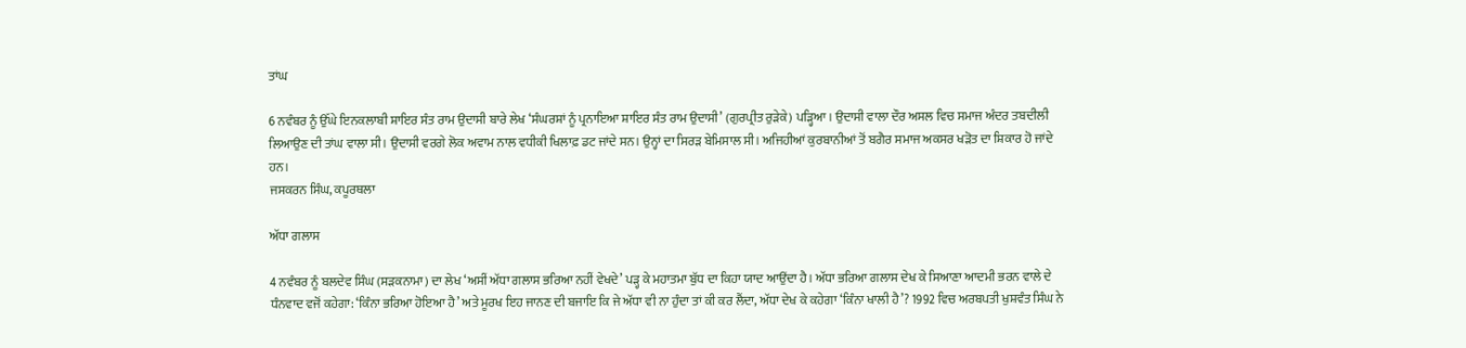ਤਾਂਘ

6 ਨਵੰਬਰ ਨੂੰ ਉੱਘੇ ਇਨਕਲਾਬੀ ਸ਼ਾਇਰ ਸੰਤ ਰਾਮ ਉਦਾਸੀ ਬਾਰੇ ਲੇਖ ‘ਸੰਘਰਸ਼ਾਂ ਨੂੰ ਪ੍ਰਨਾਇਆ ਸ਼ਾਇਰ ਸੰਤ ਰਾਮ ਉਦਾਸੀ’ (ਗੁਰਪ੍ਰੀਤ ਰੁੜੇਕੇ) ਪੜ੍ਹਿਆ। ਉਦਾਸੀ ਵਾਲਾ ਦੌਰ ਅਸਲ ਵਿਚ ਸਮਾਜ ਅੰਦਰ ਤਬਦੀਲੀ ਲਿਆਉਣ ਦੀ ਤਾਂਘ ਵਾਲਾ ਸੀ। ਉਦਾਸੀ ਵਰਗੇ ਲੋਕ ਅਵਾਮ ਨਾਲ ਵਧੀਕੀ ਖਿਲਾਫ਼ ਡਟ ਜਾਂਦੇ ਸਨ। ਉਨ੍ਹਾਂ ਦਾ ਸਿਰੜ ਬੇਮਿਸਾਲ ਸੀ। ਅਜਿਹੀਆਂ ਕੁਰਬਾਨੀਆਂ ਤੋਂ ਬਗੈਰ ਸਮਾਜ ਅਕਸਰ ਖੜੋਤ ਦਾ ਸ਼ਿਕਾਰ ਹੋ ਜਾਂਦੇ ਹਨ।
ਜਸਕਰਨ ਸਿੰਘ, ਕਪੂਰਥਲਾ

ਅੱਧਾ ਗਲਾਸ

4 ਨਵੰਬਰ ਨੂੰ ਬਲਦੇਵ ਸਿੰਘ (ਸੜਕਨਾਮਾ) ਦਾ ਲੇਖ ‘ਅਸੀਂ ਅੱਧਾ ਗਲਾਸ ਭਰਿਆ ਨਹੀਂ ਵੇਖਦੇ’ ਪੜ੍ਹ ਕੇ ਮਹਾਤਮਾ ਬੁੱਧ ਦਾ ਕਿਹਾ ਯਾਦ ਆਉਂਦਾ ਹੈ। ਅੱਧਾ ਭਰਿਆ ਗਲਾਸ ਦੇਖ ਕੇ ਸਿਆਣਾ ਆਦਮੀ ਭਰਨ ਵਾਲੇ ਦੇ ਧੰਨਵਾਦ ਵਜੋਂ ਕਹੇਗਾ: ‘ਕਿੰਨਾ ਭਰਿਆ ਹੋਇਆ ਹੈ’ ਅਤੇ ਮੂਰਖ ਇਹ ਜਾਨਣ ਦੀ ਬਜਾਇ ਕਿ ਜੇ ਅੱਧਾ ਵੀ ਨਾ ਹੁੰਦਾ ਤਾਂ ਕੀ ਕਰ ਲੈਂਦਾ, ਅੱਧਾ ਦੇਖ ਕੇ ਕਹੇਗਾ ‘ਕਿੰਨਾ ਖਾਲੀ ਹੈ’? 1992 ਵਿਚ ਅਰਬਪਤੀ ਖੁਸ਼ਵੰਤ ਸਿੰਘ ਨੇ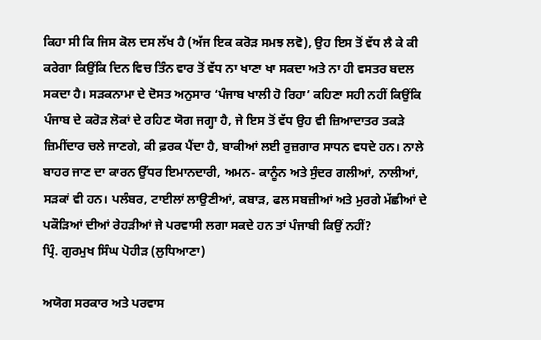ਕਿਹਾ ਸੀ ਕਿ ਜਿਸ ਕੋਲ ਦਸ ਲੱਖ ਹੈ (ਅੱਜ ਇਕ ਕਰੋੜ ਸਮਝ ਲਵੋ), ਉਹ ਇਸ ਤੋਂ ਵੱਧ ਲੈ ਕੇ ਕੀ ਕਰੇਗਾ ਕਿਉਂਕਿ ਦਿਨ ਵਿਚ ਤਿੰਨ ਵਾਰ ਤੋਂ ਵੱਧ ਨਾ ਖਾਣਾ ਖਾ ਸਕਦਾ ਅਤੇ ਨਾ ਹੀ ਵਸਤਰ ਬਦਲ ਸਕਦਾ ਹੈ। ਸੜਕਨਾਮਾ ਦੇ ਦੋਸਤ ਅਨੁਸਾਰ ‘ਪੰਜਾਬ ਖਾਲੀ ਹੋ ਰਿਹਾ’ ਕਹਿਣਾ ਸਹੀ ਨਹੀਂ ਕਿਉਂਕਿ ਪੰਜਾਬ ਦੇ ਕਰੋੜ ਲੋਕਾਂ ਦੇ ਰਹਿਣ ਯੋਗ ਜਗ੍ਹਾ ਹੈ, ਜੇ ਇਸ ਤੋਂ ਵੱਧ ਉਹ ਵੀ ਜ਼ਿਆਦਾਤਰ ਤਕੜੇ ਜ਼ਿਮੀਂਦਾਰ ਚਲੇ ਜਾਣਗੇ, ਕੀ ਫ਼ਰਕ ਪੈਂਦਾ ਹੈ, ਬਾਕੀਆਂ ਲਈ ਰੁਜ਼ਗਾਰ ਸਾਧਨ ਵਧਦੇ ਹਨ। ਨਾਲੇ ਬਾਹਰ ਜਾਣ ਦਾ ਕਾਰਨ ਉੱਧਰ ਇਮਾਨਦਾਰੀ, ਅਮਨ- ਕਾਨੂੰਨ ਅਤੇ ਸੁੰਦਰ ਗਲੀਆਂ, ਨਾਲੀਆਂ, ਸੜਕਾਂ ਵੀ ਹਨ। ਪਲੰਬਰ, ਟਾਈਲਾਂ ਲਾਉਣੀਆਂ, ਕਬਾੜ, ਫਲ ਸਬਜ਼ੀਆਂ ਅਤੇ ਮੁਰਗੇ ਮੱਛੀਆਂ ਦੇ ਪਕੌੜਿਆਂ ਦੀਆਂ ਰੇਹੜੀਆਂ ਜੇ ਪਰਵਾਸੀ ਲਗਾ ਸਕਦੇ ਹਨ ਤਾਂ ਪੰਜਾਬੀ ਕਿਉਂ ਨਹੀਂ?
ਪ੍ਰਿੰ. ਗੁਰਮੁਖ ਸਿੰਘ ਪੋਹੀੜ (ਲੁਧਿਆਣਾ)

ਅਯੋਗ ਸਰਕਾਰ ਅਤੇ ਪਰਵਾਸ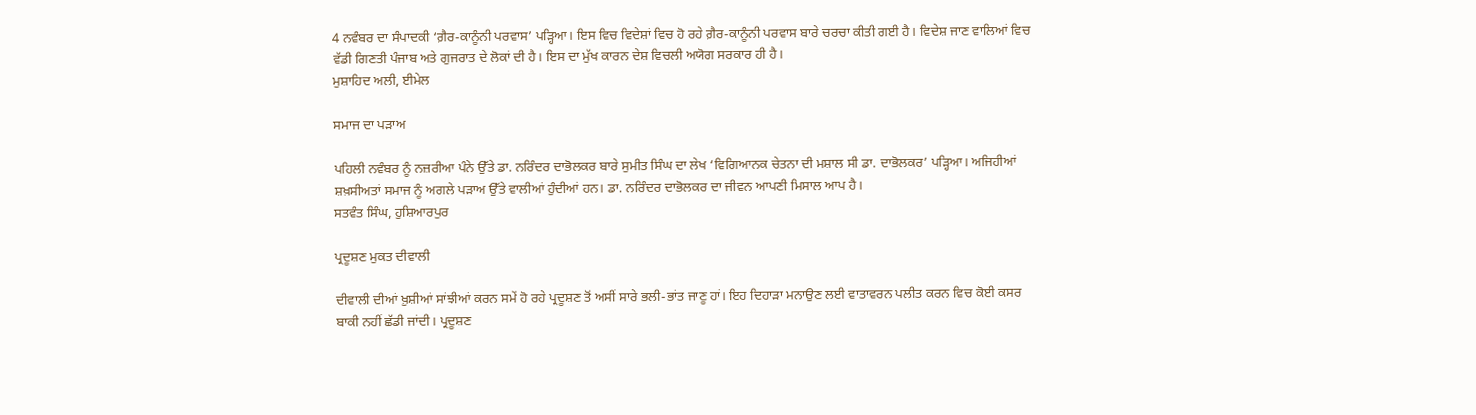4 ਨਵੰਬਰ ਦਾ ਸੰਪਾਦਕੀ ‘ਗ਼ੈਰ-ਕਾਨੂੰਨੀ ਪਰਵਾਸ’ ਪੜ੍ਹਿਆ। ਇਸ ਵਿਚ ਵਿਦੇਸ਼ਾਂ ਵਿਚ ਹੋ ਰਹੇ ਗ਼ੈਰ-ਕਾਨੂੰਨੀ ਪਰਵਾਸ ਬਾਰੇ ਚਰਚਾ ਕੀਤੀ ਗਈ ਹੈ। ਵਿਦੇਸ਼ ਜਾਣ ਵਾਲਿਆਂ ਵਿਚ ਵੱਡੀ ਗਿਣਤੀ ਪੰਜਾਬ ਅਤੇ ਗੁਜਰਾਤ ਦੇ ਲੋਕਾਂ ਦੀ ਹੈ। ਇਸ ਦਾ ਮੁੱਖ ਕਾਰਨ ਦੇਸ਼ ਵਿਚਲੀ ਅਯੋਗ ਸਰਕਾਰ ਹੀ ਹੈ।
ਮੁਸ਼ਾਹਿਦ ਅਲੀ, ਈਮੇਲ

ਸਮਾਜ ਦਾ ਪੜਾਅ

ਪਹਿਲੀ ਨਵੰਬਰ ਨੂੰ ਨਜ਼ਰੀਆ ਪੰਨੇ ਉੱਤੇ ਡਾ. ਨਰਿੰਦਰ ਦਾਭੋਲਕਰ ਬਾਰੇ ਸੁਮੀਤ ਸਿੰਘ ਦਾ ਲੇਖ ‘ਵਿਗਿਆਨਕ ਚੇਤਨਾ ਦੀ ਮਸ਼ਾਲ ਸੀ ਡਾ. ਦਾਭੋਲਕਰ’ ਪੜ੍ਹਿਆ। ਅਜਿਹੀਆਂ ਸ਼ਖ਼ਸੀਅਤਾਂ ਸਮਾਜ ਨੂੰ ਅਗਲੇ ਪੜਾਅ ਉੱਤੇ ਵਾਲੀਆਂ ਹੁੰਦੀਆਂ ਹਨ। ਡਾ. ਨਰਿੰਦਰ ਦਾਭੋਲਕਰ ਦਾ ਜੀਵਨ ਆਪਣੀ ਮਿਸਾਲ ਆਪ ਹੈ।
ਸਤਵੰਤ ਸਿੰਘ, ਹੁਸ਼ਿਆਰਪੁਰ

ਪ੍ਰਦੂਸ਼ਣ ਮੁਕਤ ਦੀਵਾਲੀ

ਦੀਵਾਲੀ ਦੀਆਂ ਖ਼ੁਸ਼ੀਆਂ ਸਾਂਝੀਆਂ ਕਰਨ ਸਮੇਂ ਹੋ ਰਹੇ ਪ੍ਰਦੂਸ਼ਣ ਤੋਂ ਅਸੀਂ ਸਾਰੇ ਭਲੀ-ਭਾਂਤ ਜਾਣੂ ਹਾਂ। ਇਹ ਦਿਹਾੜਾ ਮਨਾਉਣ ਲਈ ਵਾਤਾਵਰਨ ਪਲੀਤ ਕਰਨ ਵਿਚ ਕੋਈ ਕਸਰ ਬਾਕੀ ਨਹੀਂ ਛੱਡੀ ਜਾਂਦੀ। ਪ੍ਰਦੂਸ਼ਣ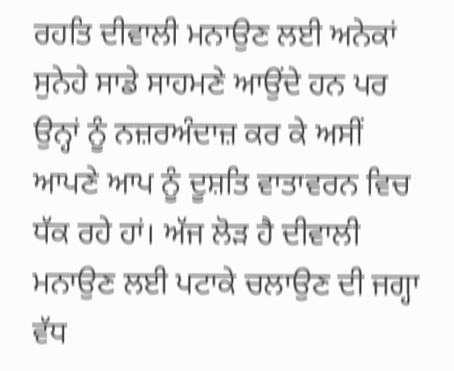ਰਹਤਿ ਦੀਵਾਲੀ ਮਨਾਉਣ ਲਈ ਅਨੇਕਾਂ ਸੁਨੇਹੇ ਸਾਡੇ ਸਾਹਮਣੇ ਆਉਂਦੇ ਹਨ ਪਰ ਉਨ੍ਹਾਂ ਨੂੰ ਨਜ਼ਰਅੰਦਾਜ਼ ਕਰ ਕੇ ਅਸੀਂ ਆਪਣੇ ਆਪ ਨੂੰ ਦੂਸ਼ਤਿ ਵਾਤਾਵਰਨ ਵਿਚ ਧੱਕ ਰਹੇ ਹਾਂ। ਅੱਜ ਲੋੜ ਹੈ ਦੀਵਾਲੀ ਮਨਾਉਣ ਲਈ ਪਟਾਕੇ ਚਲਾਉਣ ਦੀ ਜਗ੍ਹਾ ਵੱਧ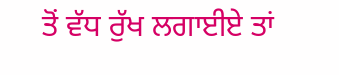ਤੋਂ ਵੱਧ ਰੁੱਖ ਲਗਾਈਏ ਤਾਂ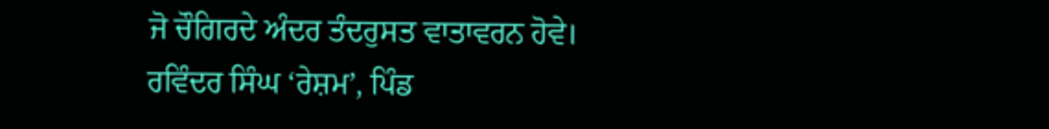ਜੋ ਚੌਗਿਰਦੇ ਅੰਦਰ ਤੰਦਰੁਸਤ ਵਾਤਾਵਰਨ ਹੋਵੇ।
ਰਵਿੰਦਰ ਸਿੰਘ ‘ਰੇਸ਼ਮ’, ਪਿੰਡ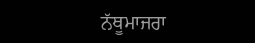ਨੱਥੂਮਾਜਰਾ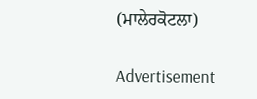(ਮਾਲੇਰਕੋਟਲਾ)

Advertisement